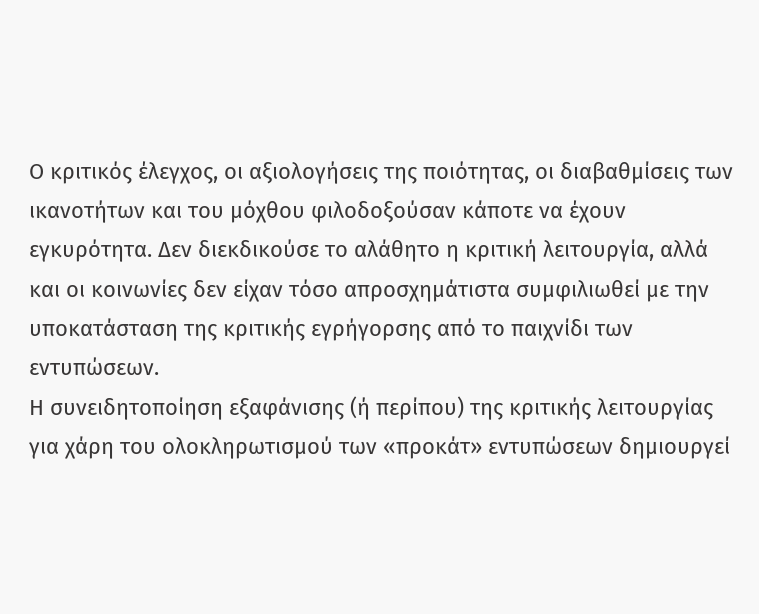Ο κριτικός έλεγχος, οι αξιολογήσεις της ποιότητας, οι διαβαθμίσεις των ικανοτήτων και του μόχθου φιλοδοξούσαν κάποτε να έχουν εγκυρότητα. Δεν διεκδικούσε το αλάθητο η κριτική λειτουργία, αλλά και οι κοινωνίες δεν είχαν τόσο απροσχημάτιστα συμφιλιωθεί με την υποκατάσταση της κριτικής εγρήγορσης από το παιχνίδι των εντυπώσεων.
Η συνειδητοποίηση εξαφάνισης (ή περίπου) της κριτικής λειτουργίας για χάρη του ολοκληρωτισμού των «προκάτ» εντυπώσεων δημιουργεί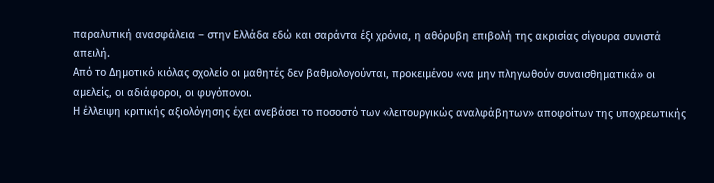παραλυτική ανασφάλεια – στην Ελλάδα εδώ και σαράντα έξι χρόνια, η αθόρυβη επιβολή της ακρισίας σίγουρα συνιστά απειλή.
Από το Δημοτικό κιόλας σχολείο οι μαθητές δεν βαθμολογούνται, προκειμένου «να μην πληγωθούν συναισθηματικά» οι αμελείς, οι αδιάφοροι, οι φυγόπονοι.
Η έλλειψη κριτικής αξιολόγησης έχει ανεβάσει το ποσοστό των «λειτουργικώς αναλφάβητων» αποφοίτων της υποχρεωτικής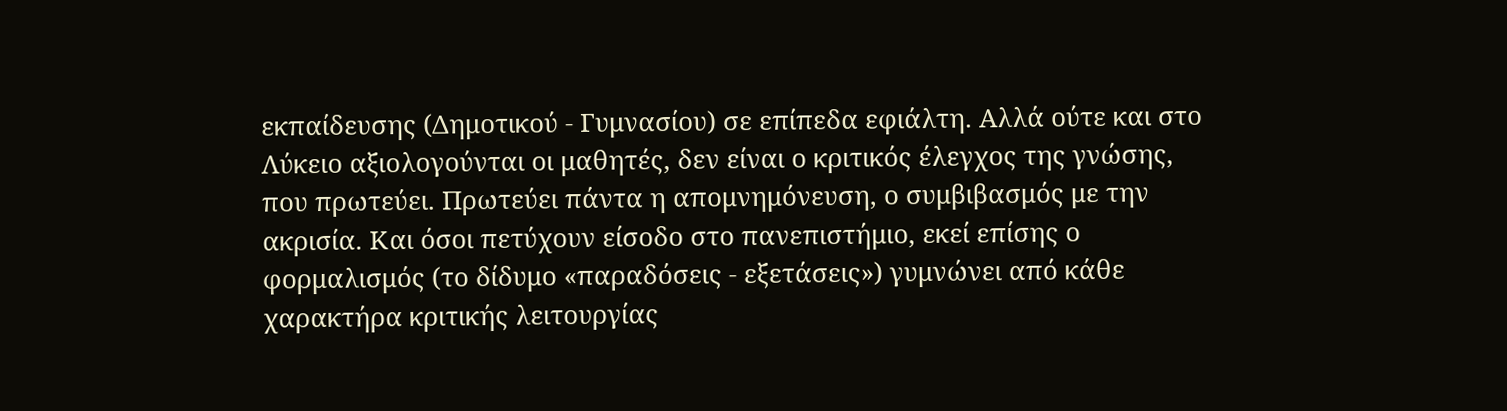εκπαίδευσης (Δημοτικού - Γυμνασίου) σε επίπεδα εφιάλτη. Αλλά ούτε και στο Λύκειο αξιολογούνται οι μαθητές, δεν είναι ο κριτικός έλεγχος της γνώσης, που πρωτεύει. Πρωτεύει πάντα η απομνημόνευση, ο συμβιβασμός με την ακρισία. Και όσοι πετύχουν είσοδο στο πανεπιστήμιο, εκεί επίσης ο φορμαλισμός (το δίδυμο «παραδόσεις - εξετάσεις») γυμνώνει από κάθε χαρακτήρα κριτικής λειτουργίας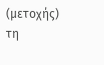(μετοχής) τη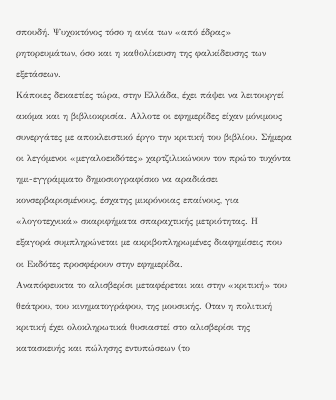σπουδή. Ψυχοκτόνος τόσο η ανία των «από έδρας» ρητορευμάτων, όσο και η καθολίκευση της φαλκίδευσης των εξετάσεων.
Κάποιες δεκαετίες τώρα, στην Ελλάδα, έχει πάψει να λειτουργεί ακόμα και η βιβλιοκρισία. Αλλοτε οι εφημερίδες είχαν μόνιμους συνεργάτες με αποκλειστικό έργο την κριτική του βιβλίου. Σήμερα οι λεγόμενοι «μεγαλοεκδότες» χαρτζιλικώνουν τον πρώτο τυχόντα ημι-εγγράμματο δημοσιογραφίσκο να αραδιάσει κονσερβαρισμένους, έσχατης μικρόνοιας επαίνους, για «λογοτεχνικά» σκαριφήματα σπαραχτικής μετριότητας. Η εξαγορά συμπληρώνεται με ακριβοπληρωμένες διαφημίσεις που οι Εκδότες προσφέρουν στην εφημερίδα.
Αναπόφευκτα το αλισβερίσι μεταφέρεται και στην «κριτική» του θεάτρου, του κινηματογράφου, της μουσικής. Οταν η πολιτική κριτική έχει ολοκληρωτικά θυσιαστεί στο αλισβερίσι της κατασκευής και πώλησης εντυπώσεων (το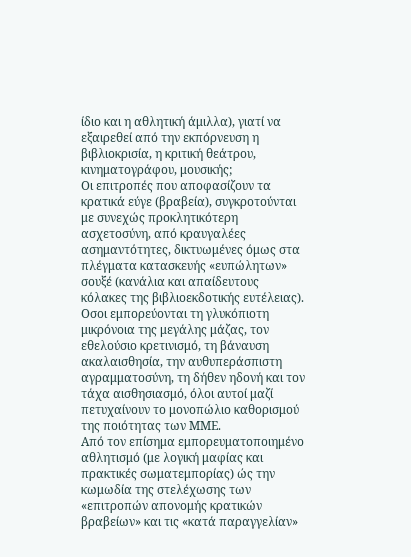ίδιο και η αθλητική άμιλλα), γιατί να εξαιρεθεί από την εκπόρνευση η βιβλιοκρισία, η κριτική θεάτρου, κινηματογράφου, μουσικής;
Οι επιτροπές που αποφασίζουν τα κρατικά εύγε (βραβεία), συγκροτούνται με συνεχώς προκλητικότερη ασχετοσύνη, από κραυγαλέες ασημαντότητες, δικτυωμένες όμως στα πλέγματα κατασκευής «ευπώλητων» σουξέ (κανάλια και απαίδευτους κόλακες της βιβλιοεκδοτικής ευτέλειας).
Οσοι εμπορεύονται τη γλυκόπιοτη μικρόνοια της μεγάλης μάζας, τον εθελούσιο κρετινισμό, τη βάναυση ακαλαισθησία, την αυθυπεράσπιστη αγραμματοσύνη, τη δήθεν ηδονή και τον τάχα αισθησιασμό, όλοι αυτοί μαζί πετυχαίνουν το μονοπώλιο καθορισμού της ποιότητας των ΜΜΕ.
Από τον επίσημα εμπορευματοποιημένο αθλητισμό (με λογική μαφίας και πρακτικές σωματεμπορίας) ώς την κωμωδία της στελέχωσης των «επιτροπών απονομής κρατικών βραβείων» και τις «κατά παραγγελίαν»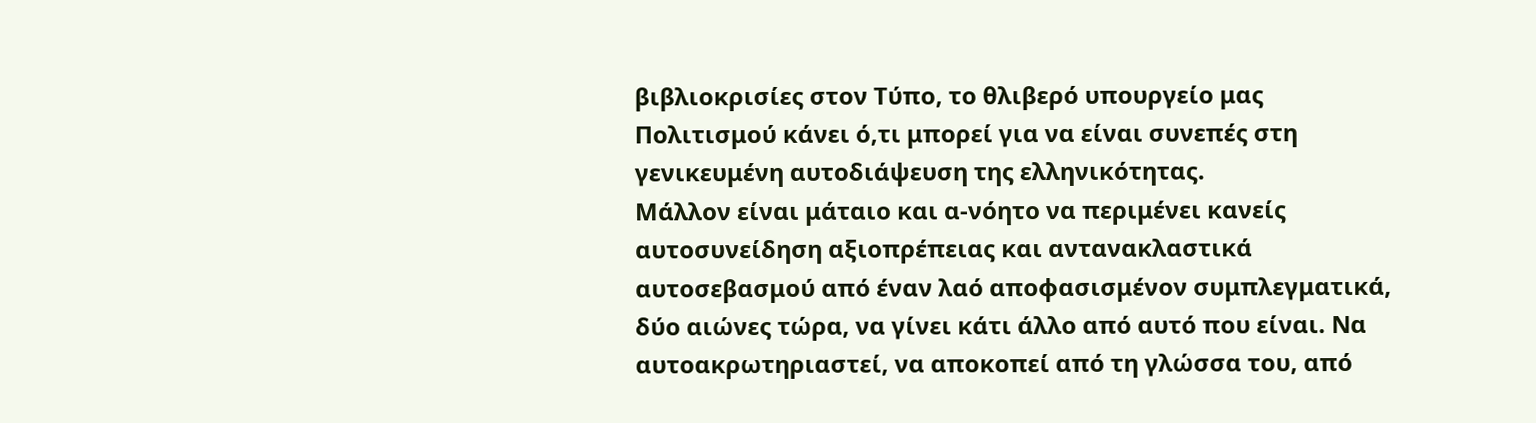βιβλιοκρισίες στον Τύπο, το θλιβερό υπουργείο μας Πολιτισμού κάνει ό,τι μπορεί για να είναι συνεπές στη γενικευμένη αυτοδιάψευση της ελληνικότητας.
Μάλλον είναι μάταιο και α-νόητο να περιμένει κανείς αυτοσυνείδηση αξιοπρέπειας και αντανακλαστικά αυτοσεβασμού από έναν λαό αποφασισμένον συμπλεγματικά, δύο αιώνες τώρα, να γίνει κάτι άλλο από αυτό που είναι. Να αυτοακρωτηριαστεί, να αποκοπεί από τη γλώσσα του, από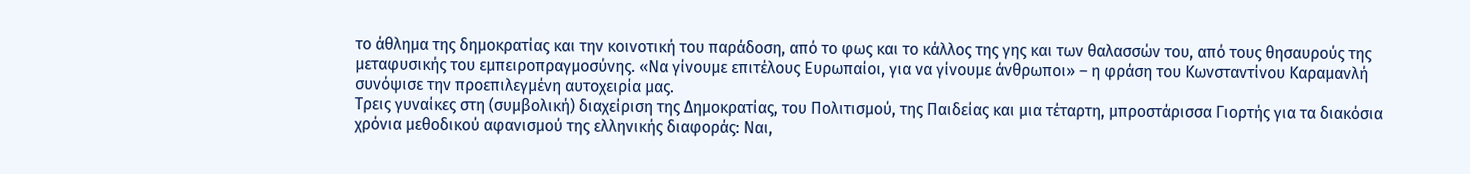το άθλημα της δημοκρατίας και την κοινοτική του παράδοση, από το φως και το κάλλος της γης και των θαλασσών του, από τους θησαυρούς της μεταφυσικής του εμπειροπραγμοσύνης. «Να γίνουμε επιτέλους Ευρωπαίοι, για να γίνουμε άνθρωποι» – η φράση του Κωνσταντίνου Καραμανλή συνόψισε την προεπιλεγμένη αυτοχειρία μας.
Τρεις γυναίκες στη (συμβολική) διαχείριση της Δημοκρατίας, του Πολιτισμού, της Παιδείας και μια τέταρτη, μπροστάρισσα Γιορτής για τα διακόσια χρόνια μεθοδικού αφανισμού της ελληνικής διαφοράς: Ναι,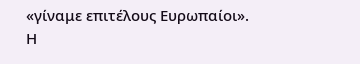«γίναμε επιτέλους Ευρωπαίοι».
Η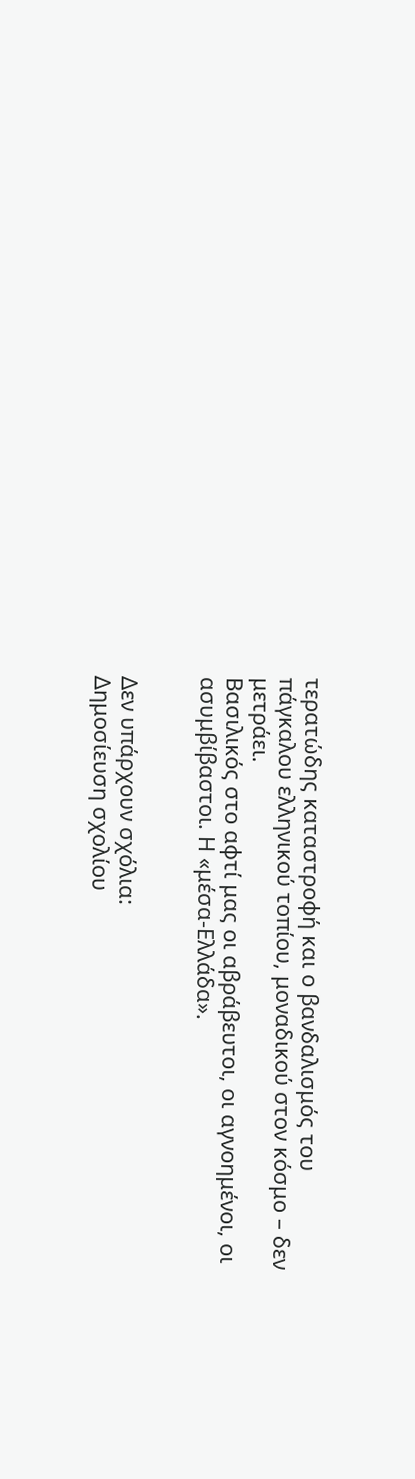τερατώδης καταστροφή και ο βανδαλισμός του πάγκαλου ελληνικού τοπίου, μοναδικού στον κόσμο – δεν μετράει.
Βασιλικός στο αφτί μας οι αβράβευτοι, οι αγνοημένοι, οι ασυμβίβαστοι. Η «μέσα-Ελλάδα».


Δεν υπάρχουν σχόλια:
Δημοσίευση σχολίου